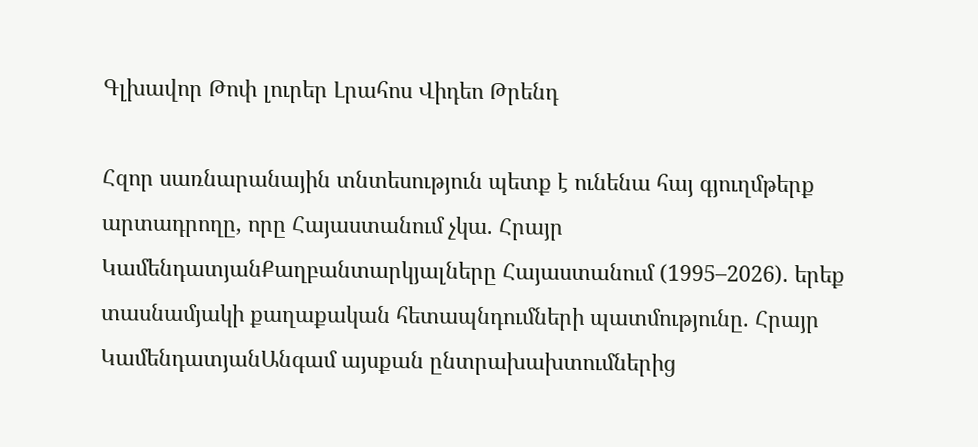Գլխավոր Թոփ լուրեր Լրահոս Վիդեո Թրենդ

Հզոր սառնարանային տնտեսություն պետք է ունենա հայ գյուղմթերք արտադրողը, որը Հայաստանում չկա. Հրայր ԿամենդատյանՔաղբանտարկյալները Հայաստանում (1995–2026). երեք տասնամյակի քաղաքական հետապնդումների պատմությունը. Հրայր ԿամենդատյանԱնգամ այսքան ընտրախախտումներից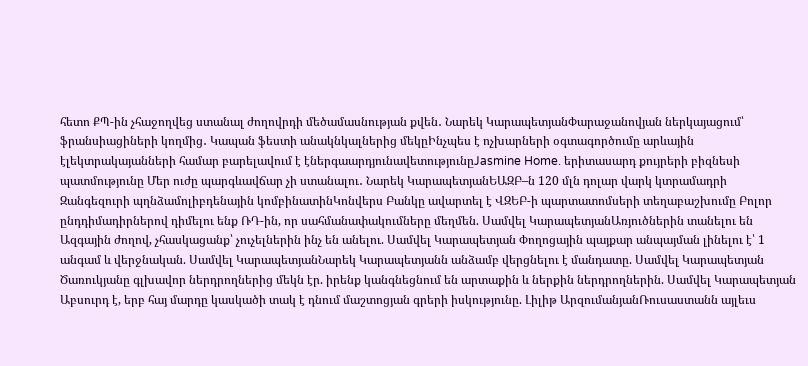հետո ՔՊ-ին չհաջողվեց ստանալ ժողովրդի մեծամասնության քվեն․ Նարեկ ԿարապետյանՓարաջանովյան ներկայացում՝ ֆրանսիացիների կողմից․ Կապան ֆեստի անակնկալներից մեկըԻնչպես է ոչխարների օգտագործումը արևային էլեկտրակայանների համար բարելավում է էներգաարդյունավետությունըJasmine Home. երիտասարդ քույրերի բիզնեսի պատմությունը Մեր ուժը պարգևավճար չի ստանալու․ Նարեկ ԿարապետյանԵԱԶԲ–ն 120 մլն դոլար վարկ կտրամադրի Զանգեզուրի պղնձամոլիբդենային կոմբինատինԿոնվերս Բանկը ավարտել է ՎԶԵԲ-ի պարտատոմսերի տեղաբաշխումը Բոլոր ընդդիմադիրներով դիմելու ենք ՌԴ-ին, որ սահմանափակումները մեղմեն. Սամվել ԿարապետյանԱռյուծներին տանելու են Ազգային ժողով, չհասկացանք՝ չուչելներին ինչ են անելու. Սամվել Կարապետյան Փողոցային պայքար անպայման լինելու է՝ 1 անգամ և վերջնական. Սամվել ԿարապետյանՆարեկ Կարապետյանն անձամբ վերցնելու է մանդատը. Սամվել Կարապետյան Ծառուկյանը գլխավոր ներդրողներից մեկն էր. իրենք կանգնեցնում են արտաքին և ներքին ներդրողներին. Սամվել Կարապետյան Աբսուրդ է, երբ հայ մարդը կասկածի տակ է դնում մաշտոցյան գրերի իսկությունը. Լիլիթ ԱրզումանյանՌուսաստանն այլեւս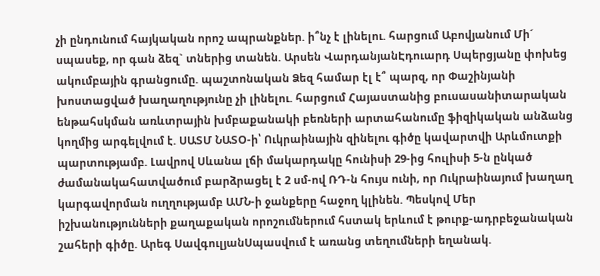չի ընդունում հայկական որոշ ապրանքներ. ի՞նչ է լինելու. հարցում Աբովյանում Մի´ սպասեք, որ գան ձեզ` տներից տանեն. Արսեն ՎարդանյանԷդուարդ Սպերցյանը փոխեց ակումբային գրանցումը. պաշտոնական Ձեզ համար էլ է՞ պարզ, որ Փաշինյանի խոստացված խաղաղությունը չի լինելու. հարցում Հայաստանից բուսասանիտարական ենթահսկման առևտրային խմբաքանակի բեռների արտահանումը ֆիզիկական անձանց կողմից արգելվում է. ՍԱՏՄ ՆԱՏՕ-ի՝ Ուկրաինային զինելnւ գիծը կավարտվի Արևմուտքի պարտnւթյամբ. Լավրով Սևանա լճի մակարդակը հունիսի 29-ից հուլիսի 5-ն ընկած ժամանակահատվածում բարձրացել է 2 սմ-ով ՌԴ-ն հույս ունի, որ Ուկրաինայում խաղաղ կարգավորման ուղղությամբ ԱՄՆ-ի ջանքերը հաջող կլինեն. Պեսկով Մեր իշխանությունների քաղաքական որոշումներում հստակ երևում է թուրք-ադրբեջանական շահերի գիծը. Արեգ ՍավգուլյանՍպասվում է առանց տեղումների եղանակ.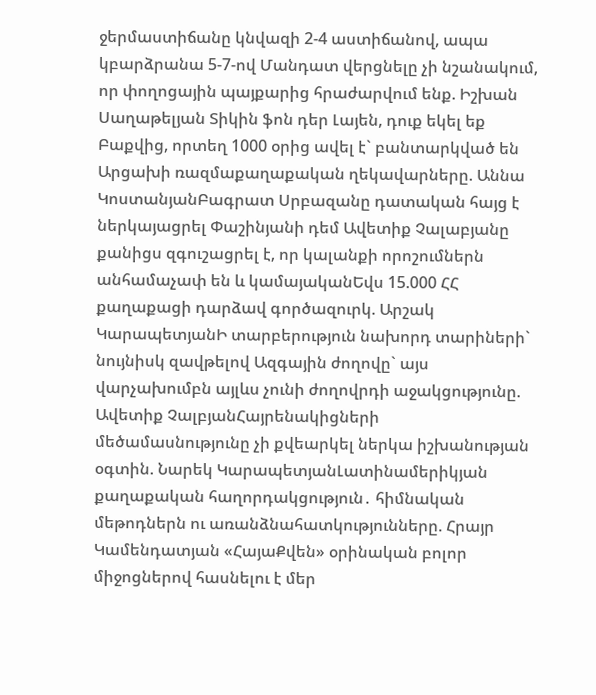ջերմաստիճանը կնվազի 2-4 աստիճանով, ապա կբարձրանա 5-7-ով Մանդատ վերցնելը չի նշանակում, որ փողոցային պայքարից հրաժարվում ենք. Իշխան Սաղաթելյան Տիկին ֆոն դեր Լայեն, դուք եկել եք Բաքվից, որտեղ 1000 օրից ավել է` բանտարկված են Արցախի ռազմաքաղաքական ղեկավարները. Աննա ԿոստանյանԲագրատ Սրբազանը դատական հայց է ներկայացրել Փաշինյանի դեմ Ավետիք Չալաբյանը քանիցս զգուշացրել է, որ կալանքի որոշումներն անհամաչափ են և կամայականԵվս 15.000 ՀՀ քաղաքացի դարձավ գործազուրկ. Արշակ ԿարապետյանԻ տարբերություն նախորդ տարիների` նույնիսկ զավթելով Ազգային ժողովը` այս վարչախումբն այլևս չունի ժողովրդի աջակցությունը. Ավետիք ՉալբյանՀայրենակիցների մեծամասնությունը չի քվեարկել ներկա իշխանության օգտին. Նարեկ ԿարապետյանԼատինամերիկյան քաղաքական հաղորդակցություն․ հիմնական մեթոդներն ու առանձնահատկությունները. Հրայր Կամենդատյան «ՀայաՔվեն» օրինական բոլոր միջոցներով հասնելու է մեր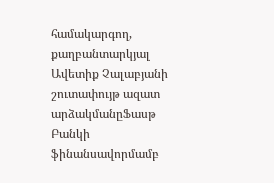համակարգող, քաղբանտարկյալ Ավետիք Չալաբյանի շուտափույթ ազատ արձակմանըՖասթ Բանկի ֆինանսավորմամբ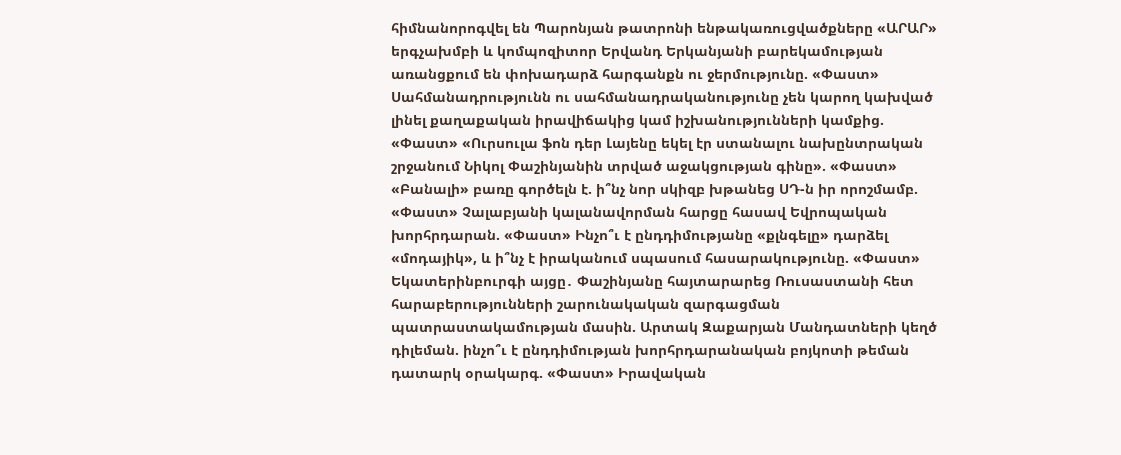հիմնանորոգվել են Պարոնյան թատրոնի ենթակառուցվածքները «ԱՐԱՐ» երգչախմբի և կոմպոզիտոր Երվանդ Երկանյանի բարեկամության առանցքում են փոխադարձ հարգանքն ու ջերմությունը. «Փաստ» Սահմանադրությունն ու սահմանադրականությունը չեն կարող կախված լինել քաղաքական իրավիճակից կամ իշխանությունների կամքից. «Փաստ» «Ուրսուլա ֆոն դեր Լայենը եկել էր ստանալու նախընտրական շրջանում Նիկոլ Փաշինյանին տրված աջակցության գինը». «Փաստ» «Բանալի» բառը գործելն է. ի՞նչ նոր սկիզբ խթանեց ՍԴ-ն իր որոշմամբ. «Փաստ» Չալաբյանի կալանավորման հարցը հասավ Եվրոպական խորհրդարան. «Փաստ» Ինչո՞ւ է ընդդիմությանը «քլնգելը» դարձել «մոդայիկ», և ի՞նչ է իրականում սպասում հասարակությունը. «Փաստ» Եկատերինբուրգի այցը․ Փաշինյանը հայտարարեց Ռուսաստանի հետ հարաբերությունների շարունակական զարգացման պատրաստակամության մասին. Արտակ Զաքարյան Մանդատների կեղծ դիլեման. ինչո՞ւ է ընդդիմության խորհրդարանական բոյկոտի թեման դատարկ օրակարգ. «Փաստ» Իրավական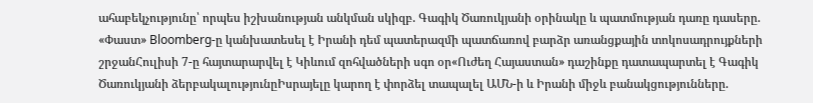ահաբեկչությունը՝ որպես իշխանության անկման սկիզբ. Գագիկ Ծառուկյանի օրինակը և պատմության դառը դասերը. «Փաստ» Bloomberg-ը կանխատեսել է Իրանի դեմ պատերազմի պատճառով բարձր առանցքային տոկոսադրույքների շրջանՀուլիսի 7-ը հայտարարվել է Կիևում զոհվածների սգո օր«Ուժեղ Հայաստան» դաշինքը դատապարտել է Գագիկ Ծառուկյանի ձերբակալությունըԻսրայելը կարող է փորձել տապալել ԱՄՆ-ի և Իրանի միջև բանակցությունները.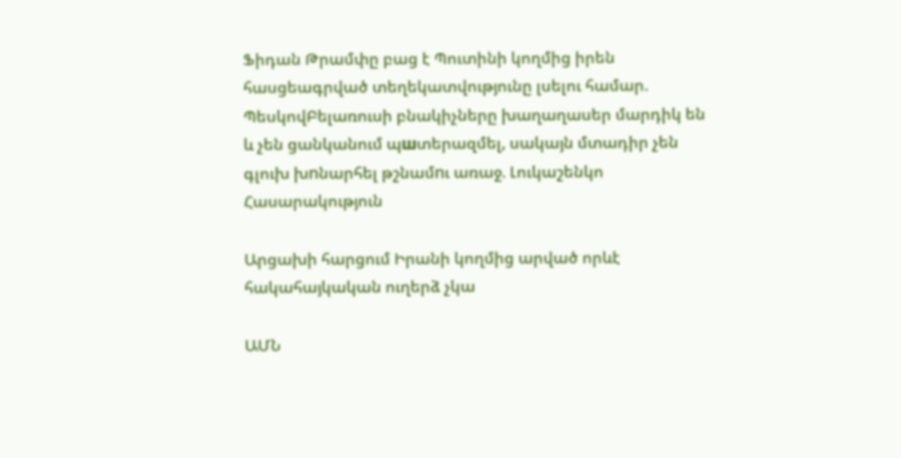Ֆիդան Թրամփը բաց է Պուտինի կողմից իրեն հասցեագրված տեղեկատվությունը լսելու համար. ՊեսկովԲելառուսի բնակիչները խաղաղասեր մարդիկ են և չեն ցանկանում պшտերազմել, սակայն մտադիր չեն գլուխ խnնարհել թշնամnւ առաջ. Լուկաշենկո
Հասարակություն

Արցախի հարցում Իրանի կողմից արված որևէ հակահայկական ուղերձ չկա

ԱՄՆ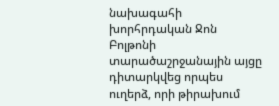նախագահի խորհրդական Ջոն Բոլթոնի տարածաշրջանային այցը դիտարկվեց որպես ուղերձ, որի թիրախում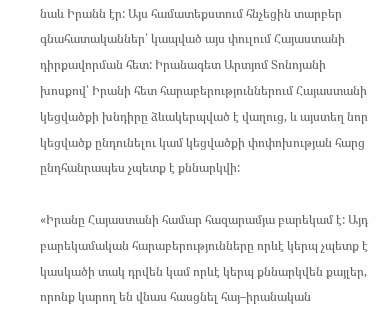նաև Իրանն էր: Այս համատեքստում հնչեցին տարբեր գնահատականներ՝ կապված այս փուլում Հայաստանի դիրքավորման հետ: Իրանագետ Արտյոմ Տոնոյանի խոսքով՝ Իրանի հետ հարաբերություններում Հայաստանի կեցվածքի խնդիրը ձևակերպված է վաղուց, և այստեղ նոր կեցվածք ընդունելու կամ կեցվածքի փոփոխության հարց ընդհանրապես չպետք է քննարկվի:

«Իրանը Հայաստանի համար հազարամյա բարեկամ է: Այդ բարեկամական հարաբերությունները որևէ կերպ չպետք է կասկածի տակ դրվեն կամ որևէ կերպ քննարկվեն քայլեր, որոնք կարող են վնաս հասցնել հայ–իրանական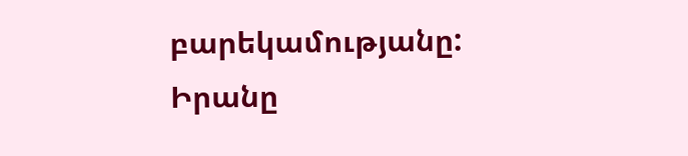բարեկամությանը: Իրանը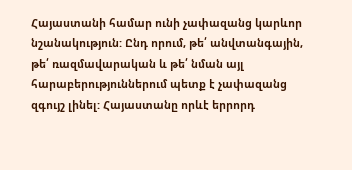Հայաստանի համար ունի չափազանց կարևոր նշանակություն: Ընդ որում, թե՛ անվտանգային, թե՛ ռազմավարական և թե՛ նման այլ հարաբերություններում պետք է չափազանց զգույշ լինել: Հայաստանը որևէ երրորդ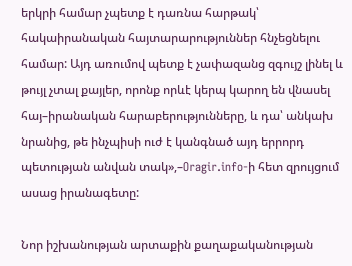երկրի համար չպետք է դառնա հարթակ՝ հակաիրանական հայտարարություններ հնչեցնելու համար: Այդ առումով պետք է չափազանց զգույշ լինել և թույլ չտալ քայլեր, որոնք որևէ կերպ կարող են վնասել հայ–իրանական հարաբերությունները, և դա՝ անկախ նրանից, թե ինչպիսի ուժ է կանգնած այդ երրորդ պետության անվան տակ»,–Oragir.info-ի հետ զրույցում ասաց իրանագետը:

Նոր իշխանության արտաքին քաղաքականության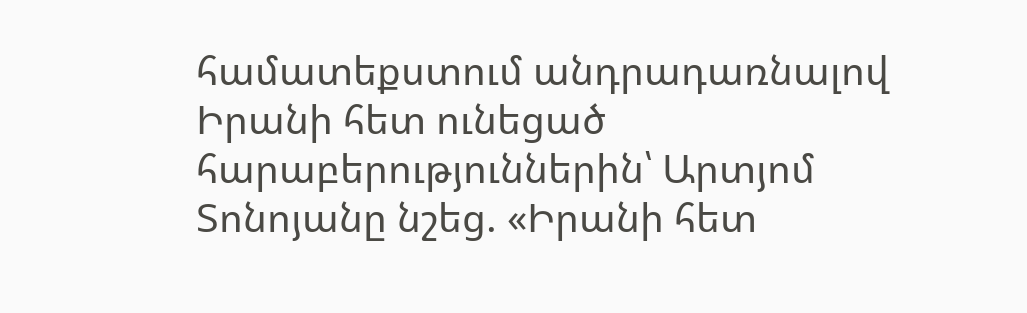համատեքստում անդրադառնալով Իրանի հետ ունեցած հարաբերություններին՝ Արտյոմ Տոնոյանը նշեց. «Իրանի հետ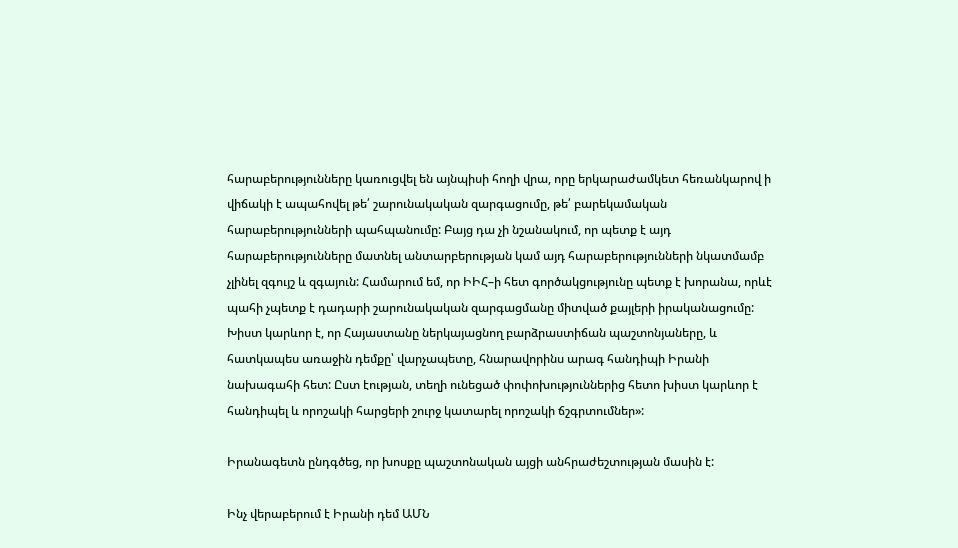հարաբերությունները կառուցվել են այնպիսի հողի վրա, որը երկարաժամկետ հեռանկարով ի վիճակի է ապահովել թե՛ շարունակական զարգացումը, թե՛ բարեկամական հարաբերությունների պահպանումը: Բայց դա չի նշանակում, որ պետք է այդ հարաբերությունները մատնել անտարբերության կամ այդ հարաբերությունների նկատմամբ չլինել զգույշ և զգայուն: Համարում եմ, որ ԻԻՀ–ի հետ գործակցությունը պետք է խորանա, որևէ պահի չպետք է դադարի շարունակական զարգացմանը միտված քայլերի իրականացումը: Խիստ կարևոր է, որ Հայաստանը ներկայացնող բարձրաստիճան պաշտոնյաները, և հատկապես առաջին դեմքը՝ վարչապետը, հնարավորինս արագ հանդիպի Իրանի նախագահի հետ: Ըստ էության, տեղի ունեցած փոփոխություններից հետո խիստ կարևոր է հանդիպել և որոշակի հարցերի շուրջ կատարել որոշակի ճշգրտումներ»:

Իրանագետն ընդգծեց, որ խոսքը պաշտոնական այցի անհրաժեշտության մասին է:

Ինչ վերաբերում է Իրանի դեմ ԱՄՆ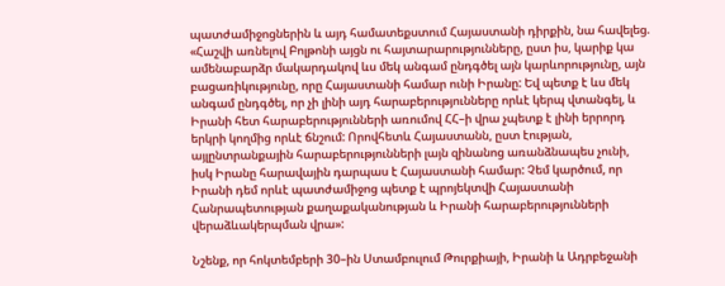պատժամիջոցներին և այդ համատեքստում Հայաստանի դիրքին, նա հավելեց. «Հաշվի առնելով Բոլթոնի այցն ու հայտարարությունները, ըստ իս, կարիք կա ամենաբարձր մակարդակով ևս մեկ անգամ ընդգծել այն կարևորությունը, այն բացառիկությունը, որը Հայաստանի համար ունի Իրանը: Եվ պետք է ևս մեկ անգամ ընդգծել, որ չի լինի այդ հարաբերությունները որևէ կերպ վտանգել, և Իրանի հետ հարաբերությունների առումով ՀՀ–ի վրա չպետք է լինի երրորդ երկրի կողմից որևէ ճնշում: Որովհետև Հայաստանն, ըստ էության, այլընտրանքային հարաբերությունների լայն զինանոց առանձնապես չունի, իսկ Իրանը հարավային դարպաս է Հայաստանի համար: Չեմ կարծում, որ Իրանի դեմ որևէ պատժամիջոց պետք է պրոյեկտվի Հայաստանի Հանրապետության քաղաքականության և Իրանի հարաբերությունների վերաձևակերպման վրա»:

Նշենք, որ հոկտեմբերի 30–ին Ստամբուլում Թուրքիայի, Իրանի և Ադրբեջանի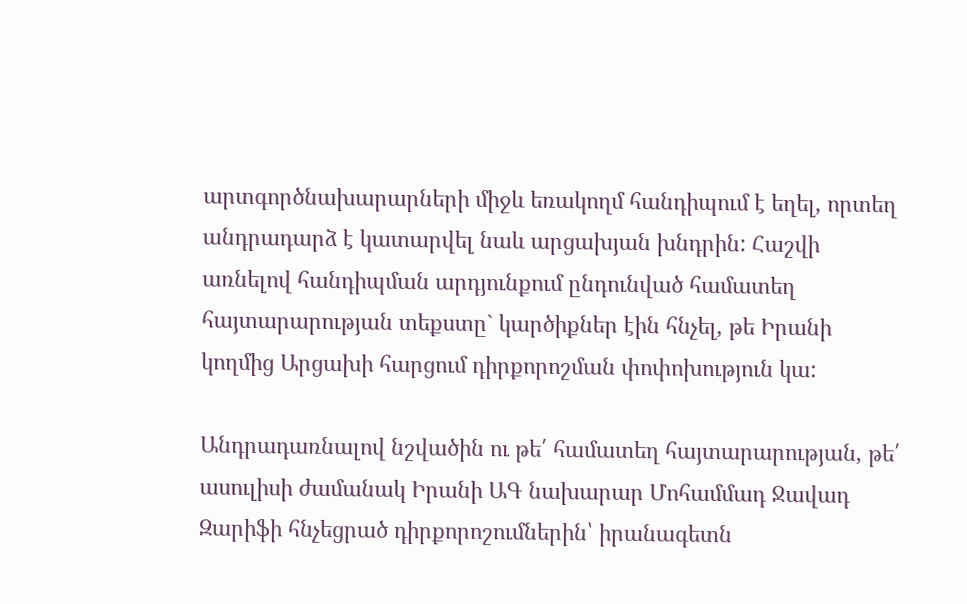արտգործնախարարների միջև եռակողմ հանդիպում է եղել, որտեղ անդրադարձ է կատարվել նաև արցախյան խնդրին: Հաշվի առնելով հանդիպման արդյունքում ընդունված համատեղ հայտարարության տեքստը` կարծիքներ էին հնչել, թե Իրանի կողմից Արցախի հարցում դիրքորոշման փոփոխություն կա:

Անդրադառնալով նշվածին ու թե՛ համատեղ հայտարարության, թե՛ ասուլիսի ժամանակ Իրանի ԱԳ նախարար Մոհամմադ Ջավադ Զարիֆի հնչեցրած դիրքորոշումներին՝ իրանագետն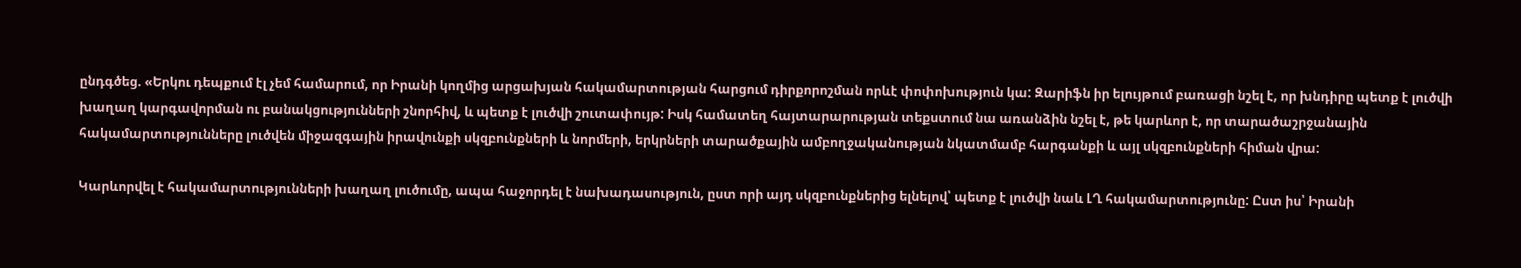ընդգծեց. «Երկու դեպքում էլ չեմ համարում, որ Իրանի կողմից արցախյան հակամարտության հարցում դիրքորոշման որևէ փոփոխություն կա: Զարիֆն իր ելույթում բառացի նշել է, որ խնդիրը պետք է լուծվի խաղաղ կարգավորման ու բանակցությունների շնորհիվ, և պետք է լուծվի շուտափույթ: Իսկ համատեղ հայտարարության տեքստում նա առանձին նշել է, թե կարևոր է, որ տարածաշրջանային հակամարտությունները լուծվեն միջազգային իրավունքի սկզբունքների և նորմերի, երկրների տարածքային ամբողջականության նկատմամբ հարգանքի և այլ սկզբունքների հիման վրա:

Կարևորվել է հակամարտությունների խաղաղ լուծումը, ապա հաջորդել է նախադասություն, ըստ որի այդ սկզբունքներից ելնելով՝ պետք է լուծվի նաև ԼՂ հակամարտությունը: Ըստ իս՝ Իրանի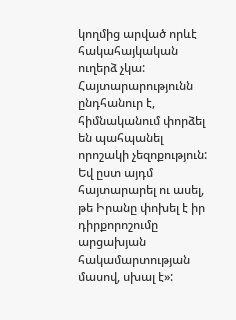կողմից արված որևէ հակահայկական ուղերձ չկա: Հայտարարությունն ընդհանուր է, հիմնականում փորձել են պահպանել որոշակի չեզոքություն: Եվ ըստ այդմ հայտարարել ու ասել, թե Իրանը փոխել է իր դիրքորոշումը արցախյան հակամարտության մասով, սխալ է»: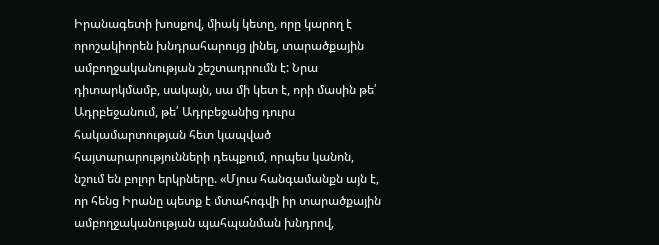Իրանագետի խոսքով, միակ կետը, որը կարող է որոշակիորեն խնդրահարույց լինել, տարածքային ամբողջականության շեշտադրումն է: Նրա դիտարկմամբ, սակայն, սա մի կետ է, որի մասին թե՛ Ադրբեջանում, թե՛ Ադրբեջանից դուրս հակամարտության հետ կապված հայտարարությունների դեպքում, որպես կանոն, նշում են բոլոր երկրները. «Մյուս հանգամանքն այն է, որ հենց Իրանը պետք է մտահոգվի իր տարածքային ամբողջականության պահպանման խնդրով,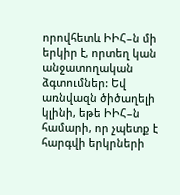որովհետև ԻԻՀ–ն մի երկիր է, որտեղ կան անջատողական ձգտումներ: Եվ առնվազն ծիծաղելի կլինի, եթե ԻԻՀ–ն համարի, որ չպետք է հարգվի երկրների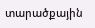տարածքային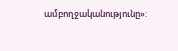ամբողջականությունը»: